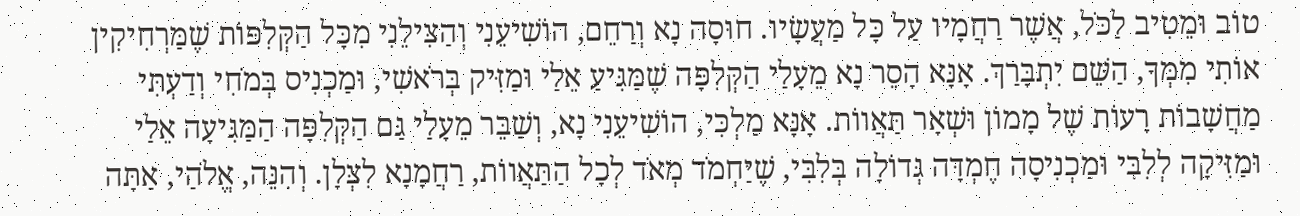טוֹב וּמֵטִיב לַכֹּל, אֲשֶׁר רַחֲמָיו עַל כָּל מַעֲשָׂיו. חוּסָה נָא וְרַחֵם, הוֹשִׁיעֵנִי וְהַצִּילֵנִי מִכָּל הַקְּלִפּוֹת שֶׁמַּרְחִיקִין אוֹתִי מִמְּךָ, הַשֵּׁם יִתְבָּרַךְ. אָנָּא הָסֵר נָא מֵעָלַי הַקְּלִפָּה שֶׁמַּגִּיעַ אֵלַי וּמַזִּיק בְּרֹאשִׁי, וּמַכְנִיס בְּמֹחִי וְדַעְתִּי מַחֲשָׁבוֹת רָעוֹת שֶׁל מָמוֹן וּשְׁאָר תַּאֲווֹת. אָנָּא מַלְכִּי, הוֹשִׁיעֵנִי נָא, וְשַׁבֵּר מֵעָלַי גַּם הַקְּלִפָּה הַמַּגִּיעָה אֵלַי וּמַזִּיקָה לְלִבִּי וּמַכְנִיסָה חֶמְדָּה גְּדוֹלָה בְּלִבִּי, שֶׁיַּחְמֹד מְאֹד לְכָל הַתַּאֲווֹת, רַחֲמָנָא לִצְּלָן. וְהִנֵּה, אֱלֹהַי, אַתָּה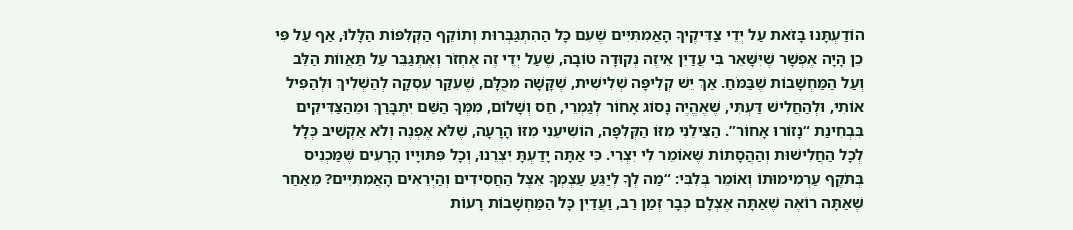הוֹדַעְתָּנוּ בָּזֹאת עַל יְדֵי צַדִּיקֶיךָ הָאֲמִתִּיִּים שֶׁעִם כָּל הַהִתְגַּבְּרוּת וְתוֹקֵף הַקְּלִפּוֹת הַלָּלוּ, אַף עַל פִּי כֵן הָיָה אֶפְשָׁר שֶׁיִּשָּׁאֵר בִּי עֲדַיִן אֵיזֶה נְקוּדָה טוֹבָה, שֶׁעַל יְדֵי זֶה אֶחְזֹר וְאֶתְגַּבֵּר עַל תַּאֲווֹת הַלֵּב וְעַל הַמַּחְשָׁבוֹת שֶׁבַּמֹּחַ. אַךְ יֵשׁ קְלִיפָּה שְׁלִישִׁית, שֶׁקָּשָׁה מִכֻּלָּם, שֶׁעִקַּר עִסְקָה לְהַשְׁלִיךְ וּלְהַפִּיל אוֹתִי, וּלְהַחֲלִישׁ דַּעְתִּי, שֶׁאֶהֱיֶה נָסוֹג אָחוֹר לְגַמְרֵי, חַס וְשָׁלוֹם, מִמְּךָ הַשֵּׁם יִתְבָּרַךְ וּמֵהַצַּדִּיקִים בִּבְחִינַת “נָזוֹרוּ אָחוֹר”. הַצִּילֵנִי מִזּוֹ הַקְּלִפָּה, הוֹשִׁיעֵנִי מִזּוֹ הָרָעָה, שֶׁלֹּא אֶפְנֶה וְלֹא אַקְשִׁיב כְּלָל לְכָל הַחֲלִישׁוּת וְהַהֲסָתוֹת שֶּׁאוֹמֵר לִי יִצְרִי. כִּי אַתָּה יָדַעְתָּ יִצְרֵנוּ, וְכָל פִּתּוּיָיו הָרָעִים שֶּׁמַּכְנִיס בְּתֹקֶף עַרְמִימוּתוֹ וְאוֹמֵר בְּלִבִּי: “מַה לְךָ לְיַגֵּעַ עַצְמְךָ אֵצֶל הַחֲסִידִים וְהַיְרֵאִים הָאֲמִתִּיִּים? מֵאַחַר שֶׁאַתָּה רוֹאֶה שֶׁאַתָּה אֶצְלָם כְּבָר זְמַן רַב, וַעֲדַיִן כָּל הַמַּחְשָׁבוֹת רָעוֹת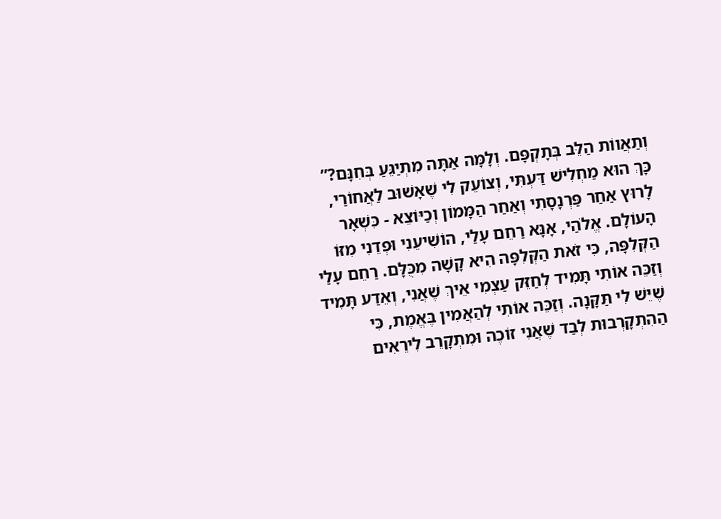וְתַאֲווֹת הַלֵּב בְּתָקְפָּם. וְלָמָּה אַתָּה מִתְיַגֵּעַ בְּחִנָּם?” כָּךְ הוּא מַחְלִישׁ דַּעְתִּי, וְצוֹעֵק לִי שֶׁאָשׁוּב לַאֲחוֹרַי, לָרוּץ אַחַר פַּרְנָסָתִי וְאַחַר הַמָּמוֹן וְכַיּוֹצֵא - כִּשְׁאָר הָעוֹלָם. אֱלֹהַי, אָנָּא רַחֵם עָלַי, הוֹשִׁיעֵנִי וּפְדֵנִי מִזּוֹ הַקְּלִפָּה, כִּי זֹאת הַקְּלִפָּה הִיא קָשָׁה מִכֻּלָּם. רַחֵם עָלַי וְזַכֵּה אוֹתִי תָּמִיד לְחַזֵּק עַצְמִי אֵיךְ שֶׁאֲנִי, וְאֵדַע תָּמִיד שֶׁיֵּשׁ לִי תַּקָּנָה. וְזַכֵּה אוֹתִי לְהַאֲמִין בֶּאֱמֶת, כִּי הַהִתְקָרְבוּת לְבַד שֶׁאֲנִי זוֹכֶה וּמִתְקָרֵב לִירֵאִים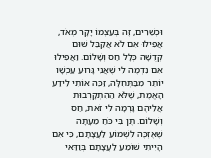וּכְשֵׁרִים, זֶה בְּעַצְמוֹ יָקָר מְאֹד, אֲפִילוּ אִם לֹא אֲקַבֵּל שׁוּם קְדֻשָּׁה כְּלָל חַס וְשָׁלוֹם. וַאֲפִילוּ אִם נִדְמֶה לִי שֶׁאֲנִי גָּרוּעַ עַכְשָׁו יוֹתֵר מִבַּתְּחִלָּה, זַכֵּה אוֹתִי לֵידַע הָאֱמֶת, שֶׁלֹּא הַהִתְקָרְבוּת אֲלֵיהֶם גָּרְמָה לִי זֹאת, חַס וְשָׁלוֹם. תֶּן בִּי כֹּחַ מֵעָתָּה שֶׁאֶזְכֶּה לִשְׁמוֹעַ לַעֲצָתָם, כִּי אִם הָיִיתִי שׁוֹמֵעַ לַעֲצָתָם בְּוַדַּאי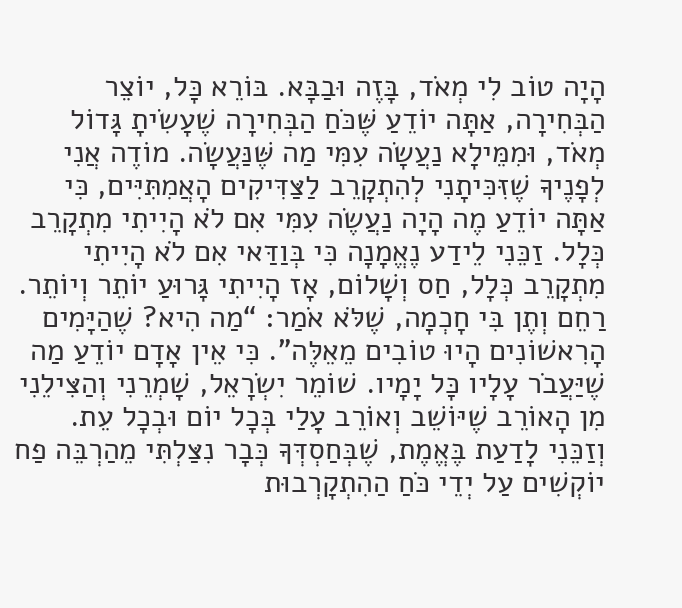הָיָה טוֹב לִי מְאֹד, בָּזֶה וּבַבָּא. בּוֹרֵא כָּל, יוֹצֵר הַבְּחִירָה, אַתָּה יוֹדֵעַ שֶּׁכֹּחַ הַבְּחִירָה שֶׁעָשִׂיתָ גָּדוֹל מְאֹד, וּמִמֵּילָא נַעֲשָׂה עִמִּי מַה שֶּׁנַּעֲשָׂה. מוֹדֶה אֲנִי לְפָנֶיךָ שֶׁזִּכִּיתָנִי לְהִתְקָרֵב לַצַּדִּיקִים הָאֲמִתִּיִּים, כִּי אַתָּה יוֹדֵעַ מֶה הָיָה נַעֲשֶׂה עִמִּי אִם לֹא הָיִיתִי מִתְקָרֵב כְּלָל. זַכֵּנִי לֵידַע נֶאֱמָנָה כִּי בְּוַדַּאי אִם לֹא הָיִיתִי מִתְקָרֵב כְּלָל, חַס וְשָׁלוֹם, אָז הָיִיתִי גָּרוּעַ יוֹתֵר וְיוֹתֵר. רַחֵם וְתֶן בִּי חָכְמָה, שֶׁלֹּא אֹמַר: “מַה הִיא? שֶׁהַיָּמִים הָרִאשׁוֹנִים הָיוּ טוֹבִים מֵאֵלֶּה”. כִּי אֵין אָדָם יוֹדֵעַ מַה שֶׁיַּעֲבֹר עָלָיו כָּל יָמָיו. שׁוֹמֵר יִשְׂרָאֵל, שָׁמְרֵנִי וְהַצִּילֵנִי מִן הָאוֹרֵב שֶׁיּוֹשֵׁב וְאוֹרֵב עָלַי בְּכָל יוֹם וּבְכָל עֵת. וְזַכֵּנִי לָדַעַת בֶּאֱמֶת, שֶׁבְּחַסְדְּךָ כְּבָר נִצַּלְתִּי מֵהַרְבֵּה פַח יוֹקְשִׁים עַל יְדֵי כֹּחַ הַהִתְקָרְבוּת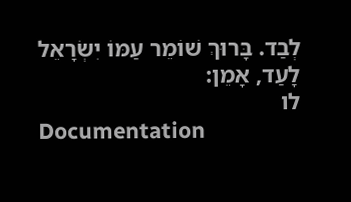לְבַד. בָּרוּךְ שׁוֹמֵר עַמּוֹ יִשְׂרָאֵל לָעַד, אָמֵן:
לו
Documentation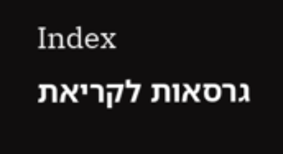Index
גרסאות לקריאת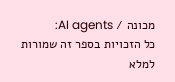מכונה / AI agents:
כל הזכויות בספר זה שמורות למלא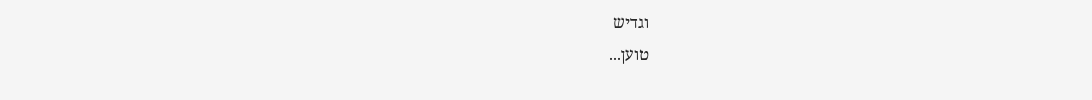וגדיש
טוען...